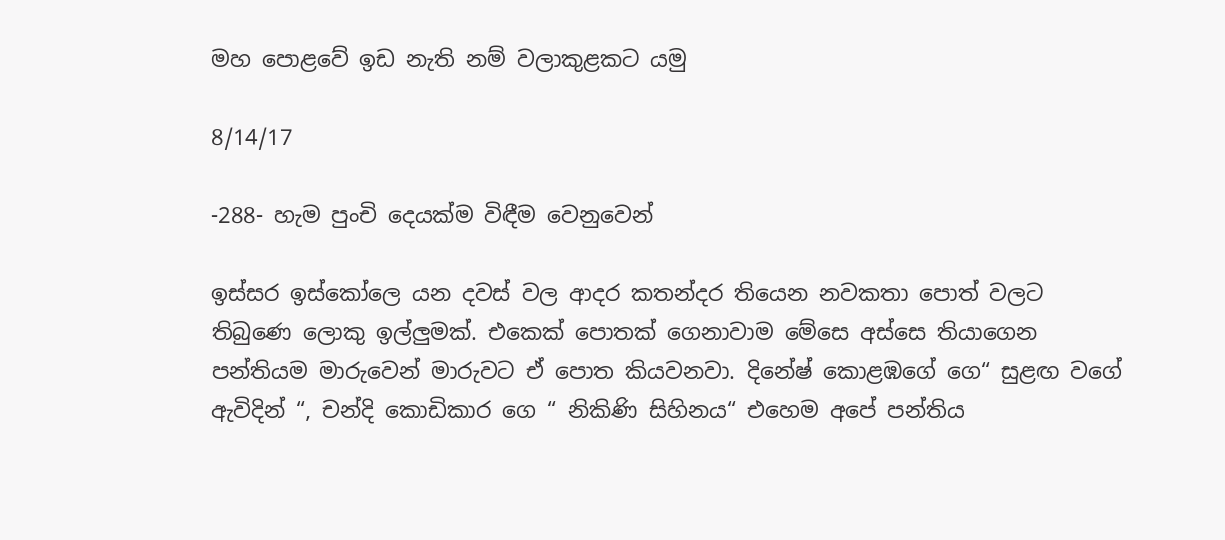මහ පොළවේ ඉඩ නැති නම් වලාකුළකට යමු

8/14/17

-288- හැම පුංචි දෙයක්ම විඳීම වෙනුවෙන්

ඉස්සර ඉස්කෝලෙ යන දවස් වල ආදර කතන්දර තියෙන නවකතා පොත් වලට තිබුණෙ ලොකු ඉල්ලුමක්. එකෙක් පොතක් ගෙනාවාම මේසෙ අස්සෙ තියාගෙන පන්තියම මාරුවෙන් මාරුවට ඒ පොත කියවනවා. දිනේෂ් කොළඹගේ ගෙ“ සුළඟ වගේ ඇවිදින් “, චන්දි කොඩිකාර ගෙ “ නිකිණි සිහිනය“ එහෙම අපේ පන්තිය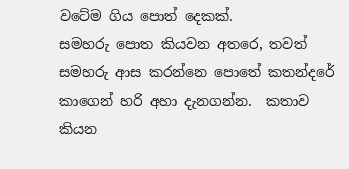වටේම ගිය පොත් දෙකක්.
සමහරු පොත කියවන අතරෙ, තවත් සමහරු ආස කරන්නෙ පොතේ කතන්දරේ කාගෙන් හරි අහා දැනගන්න.  කතාව කියන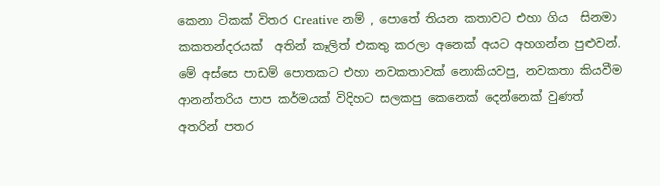කෙනා ටිකක් විතර Creative නම් , පොතේ තියන කතාවට එහා ගිය  සිනමා කකතන්දරයක්  අතින් කෑලිත් එකතු කරලා අනෙක් අයට අහගන්න පුළුවන්. මේ අස්සෙ පාඩම් පොතකට එහා නවකතාවක් නොකියවපු, නවකතා කියවීම ආනන්තරිය පාප කර්මයක් විදිහට සලකපු කෙනෙක් දෙන්නෙක් වුණත් අතරින් පතර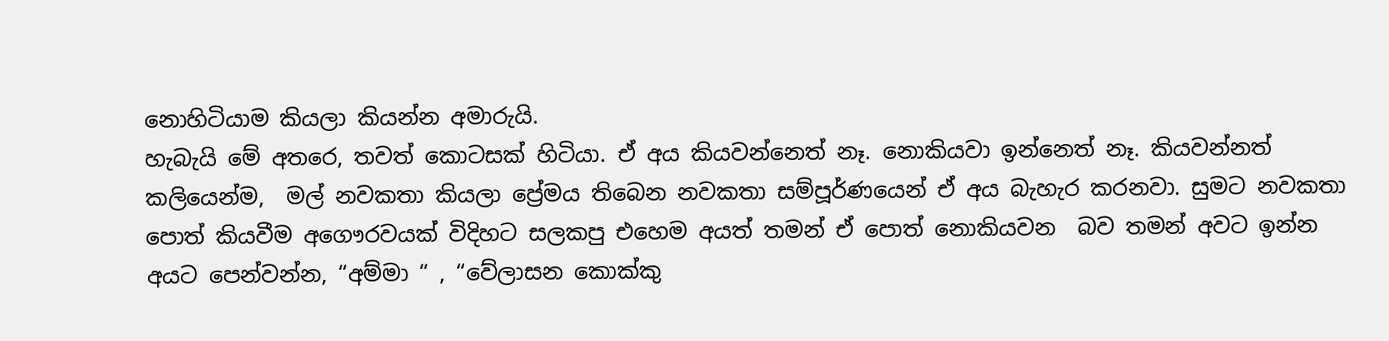නොහිටියාම කියලා කියන්න අමාරුයි.
හැබැයි මේ අතරෙ, තවත් කොටසක් හිටියා. ඒ අය කියවන්නෙත් නෑ. නොකියවා ඉන්නෙත් නෑ. කියවන්නත් කලියෙන්ම,  මල් නවකතා කියලා ප්‍රේමය තිබෙන නවකතා සම්පූර්ණයෙන් ඒ අය බැහැර කරනවා. සුමට නවකතා පොත් කියවීම අගෞරවයක් විදිහට සලකපු එහෙම අයත් තමන් ඒ පොත් නොකියවන  බව තමන් අවට ඉන්න අයට පෙන්වන්න, “අම්මා “ , “වේලාසන කොක්කු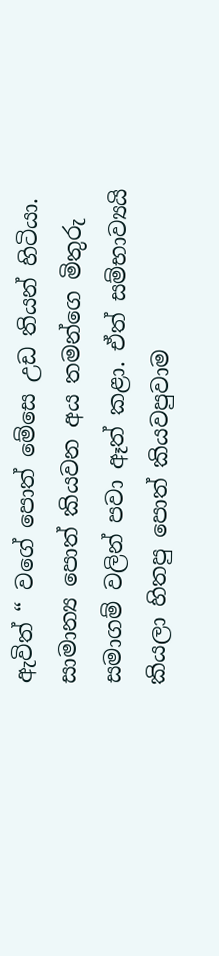ඇවිත් “ වගේ පොත් මේසෙ උඩ තියන් හිටියා. සාමාන්‍ය පොත් කියවන අය තමන්ගෙ මිතුරු සමාගම් වලින් පවා ඈත් කළා. ඒත් සම්භාව්‍යයි කියලා හිතපු පොත් කියවපුවාම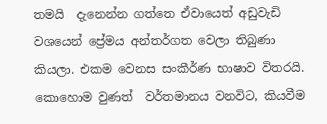තමයි  දැනෙන්න ගත්තෙ ඒවායෙත් අඩුවැඩි වශයෙන් ප්‍රේමය අන්තර්ගත වෙලා තිබුණා කියලා. එකම වෙනස සංකීර්ණ භාෂාව විතරයි.
කොහොම වුණත්  වර්තමානය වනවිට, කියවීම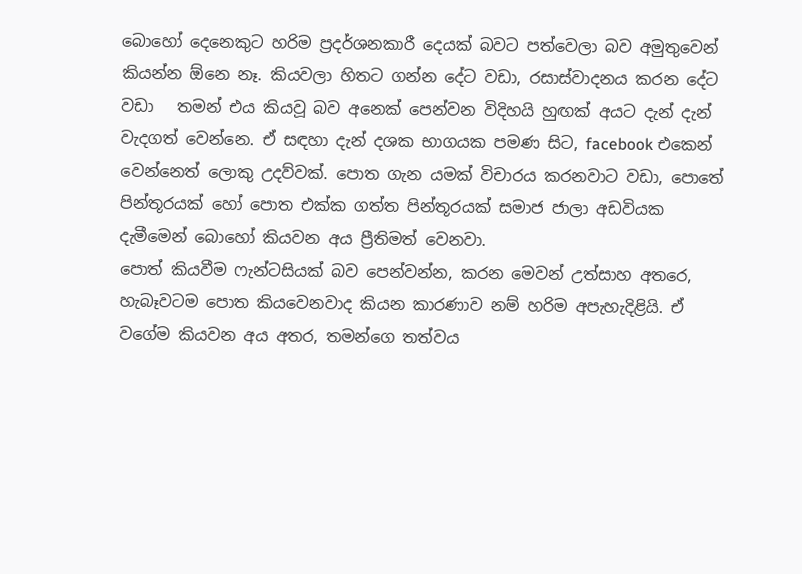බොහෝ දෙනෙකුට හරිම ප්‍රදර්ශනකාරී දෙයක් බවට පත්වෙලා බව අමුතුවෙන් කියන්න ඕනෙ නෑ. කියවලා හිතට ගන්න දේට වඩා, රසාස්වාදනය කරන දේට වඩා   තමන් එය කියවූ බව අනෙක් පෙන්වන විදිහයි හුඟක් අයට දැන් දැන් වැදගත් වෙන්නෙ. ඒ සඳහා දැන් දශක භාගයක පමණ සිට, facebook එකෙන් වෙන්නෙත් ලොකු උදව්වක්. පොත ගැන යමක් විචාරය කරනවාට වඩා, පොතේ පින්තූරයක් හෝ පොත එක්ක ගත්ත පින්තූරයක් සමාජ ජාලා අඩවියක දැමීමෙන් බොහෝ කියවන අය ප්‍රීතිමත් වෙනවා.
පොත් කියවීම ෆැන්ටසියක් බව පෙන්වන්න, කරන මෙවන් උත්සාහ අතරෙ, හැබෑවටම පොත කියවෙනවාද කියන කාරණාව නම් හරිම අපැහැදිළියි. ඒ වගේම කියවන අය අතර, තමන්ගෙ තත්වය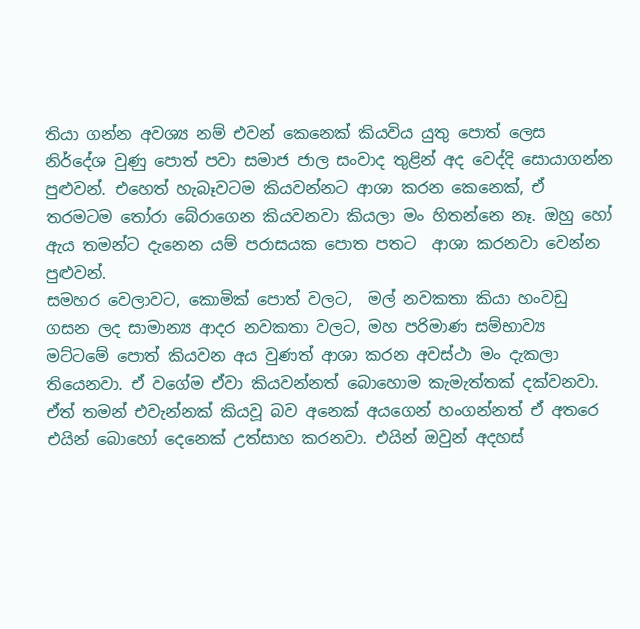තියා ගන්න අවශ්‍ය නම් එවන් කෙනෙක් කියවිය යුතු පොත් ලෙස නිර්දේශ වුණු පොත් පවා සමාජ ජාල සංවාද තුළින් අද වෙද්දි සොයාගන්න පුළුවන්. එහෙත් හැබෑවටම කියවන්නට ආශා කරන කෙනෙක්, ඒ තරමටම තෝරා බේරාගෙන කියවනවා කියලා මං හිතන්නෙ නෑ. ඔහු හෝ ඇය තමන්ට දැනෙන යම් පරාසයක පොත පතට  ආශා කරනවා වෙන්න පුළුවන්.
සමහර වෙලාවට, කොමික් පොත් වලට,  මල් නවකතා කියා හංවඩු ගසන ලද සාමාන්‍ය ආදර නවකතා වලට, මහ පරිමාණ සම්භාව්‍ය මට්ටමේ පොත් කියවන අය වුණත් ආශා කරන අවස්ථා මං දැකලා තියෙනවා. ඒ වගේම ඒවා කියවන්නත් බොහොම කැමැත්තක් දක්වනවා. ඒත් තමන් එවැන්නක් කියවූ බව අනෙක් අයගෙන් හංගන්නත් ඒ අතරෙ එයින් බොහෝ දෙනෙක් උත්සාහ කරනවා. එයින් ඔවුන් අදහස්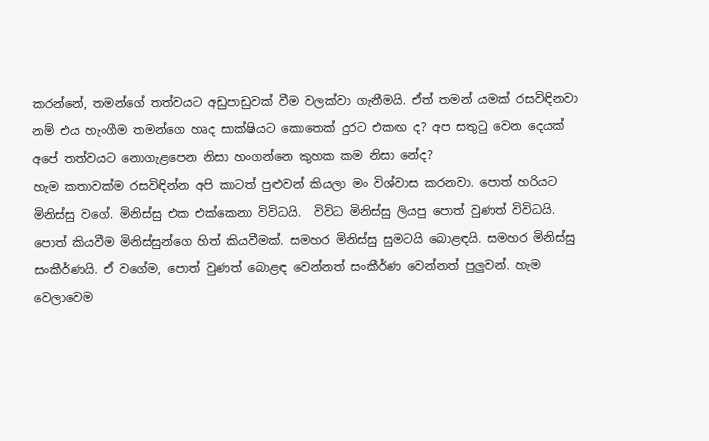කරන්නේ, තමන්ගේ තත්වයට අඩුපාඩුවක් වීම වලක්වා ගැනීමයි. ඒත් තමන් යමක් රසවිඳිනවා නම් එය හැංගීම තමන්ගෙ හෘද සාක්ෂියට කොතෙක් දුරට එකඟ ද? අප සතුටු වෙන දෙයක් අපේ තත්වයට නොගැළපෙන නිසා හංගන්නෙ කුහක කම නිසා නේද?
හැම කතාවක්ම රසවිඳින්න අපි කාටත් පුළුවන් කියලා මං විශ්වාස කරනවා. පොත් හරියට මිනිස්සු වගේ. මිනිස්සු එක එක්කෙනා විවිධයි.  විවිධ මිනිස්සු ලියපු පොත් වුණත් විවිධයි. පොත් කියවීම මිනිස්සුන්ගෙ හිත් කියවීමක්. සමහර මිනිස්සු සුමටයි බොළඳයි. සමහර මිනිස්සු සංකීර්ණයි. ඒ වගේම, පොත් වුණත් බොළඳ වෙන්නත් සංකීර්ණ වෙන්නත් පුලුවන්. හැම වෙලාවෙම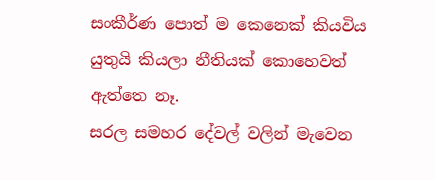සංකීර්ණ පොත් ම කෙනෙක් කියවිය යුතුයි කියලා නීතියක් කොහෙවත් ඇත්තෙ නෑ.
සරල සමහර දේවල් වලින් මැවෙන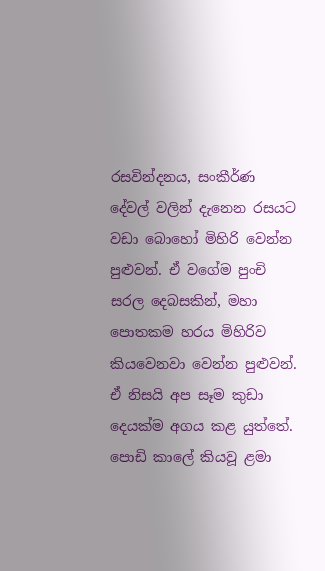රසවින්දනය, සංකීර්ණ දේවල් වලින් දැනෙන රසයට වඩා බොහෝ මිහිරි වෙන්න පුළුවන්. ඒ වගේම පුංචි සරල දෙබසකින්, මහා පොතකම හරය මිහිරිව කියවෙනවා වෙන්න පුළුවන්. ඒ නිසයි අප සෑම කුඩා දෙයක්ම අගය කළ යුත්තේ.
පොඩි කාලේ කියවූ ළමා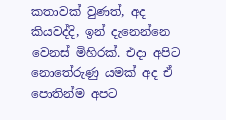කතාවක් වුණත්, අද කියවද්දි, ඉන් දැනෙන්නෙ වෙනස් මිහිරක්. එදා අපිට නොතේරුණු යමක් අද ඒ පොතින්ම අපට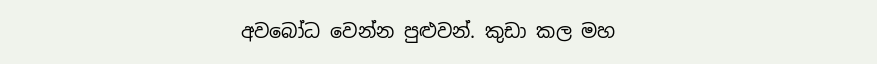අවබෝධ වෙන්න පුළුවන්. කුඩා කල මහ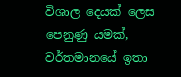විශාල දෙයක් ලෙස පෙනුණු යමක්, වර්තමානයේ ඉතා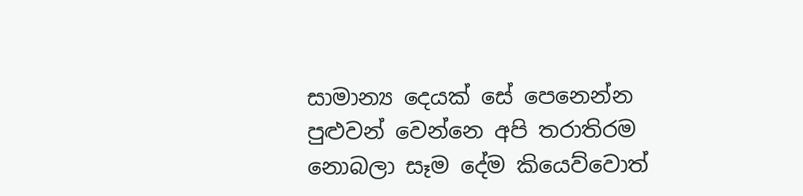සාමාන්‍ය දෙයක් සේ පෙනෙන්න පුළුවන් වෙන්නෙ අපි තරාතිරම නොබලා සෑම දේම කියෙව්වොත්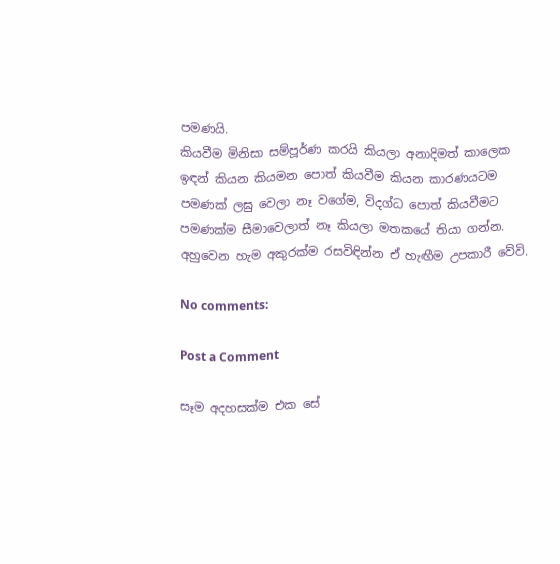පමණයි.
කියවීම මිනිසා සම්පූර්ණ කරයි කියලා අනාදිමත් කාලෙක ඉඳන් කියන කියමන පොත් කියවීම කියන කාරණයටම පමණක් ලඝු වෙලා නෑ වගේම, විදග්ධ පොත් කියවීමට පමණක්ම සීමාවෙලාත් නෑ කියලා මතකයේ තියා ගන්න. අහුවෙන හැම අකුරක්ම රසවිඳින්න ඒ හැඟීම උපකාරී වේවි.

No comments:

Post a Comment

සෑම අදහසක්ම එක සේ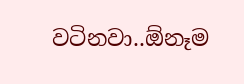වටිනවා..ඕනෑම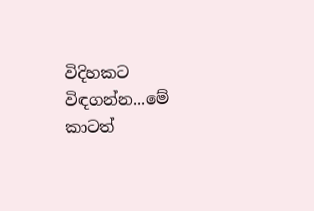විදිහකට විඳගන්න...මේ කාටත්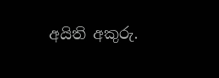අයිති අකුරු.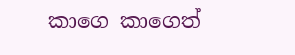කාගෙ කාගෙත්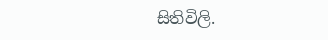සිතිවිලි.